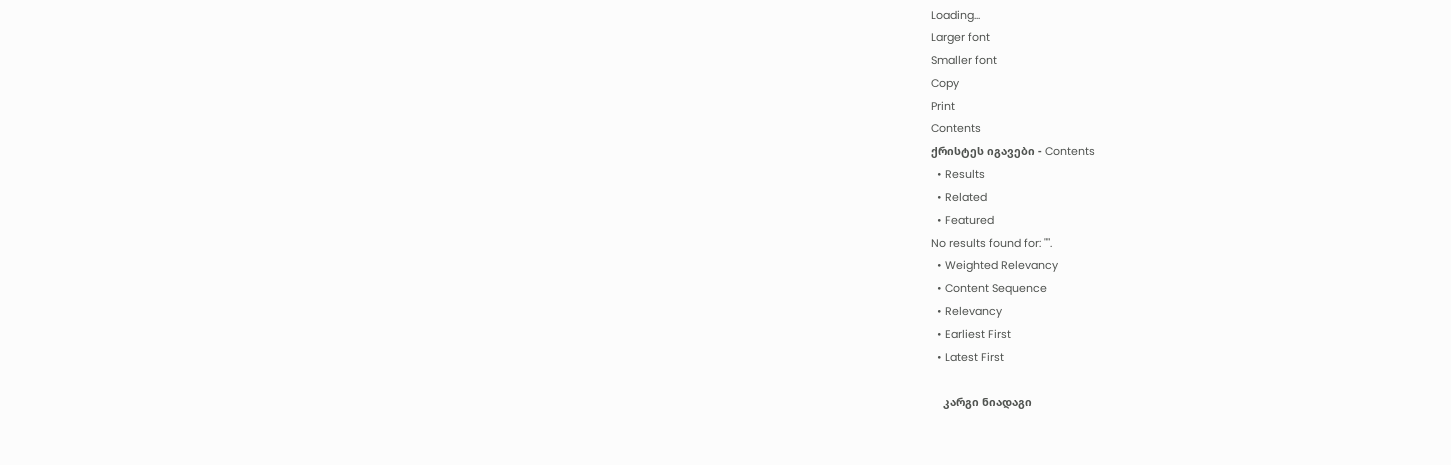Loading...
Larger font
Smaller font
Copy
Print
Contents
ქრისტეს იგავები - Contents
  • Results
  • Related
  • Featured
No results found for: "".
  • Weighted Relevancy
  • Content Sequence
  • Relevancy
  • Earliest First
  • Latest First

    კარგი ნიადაგი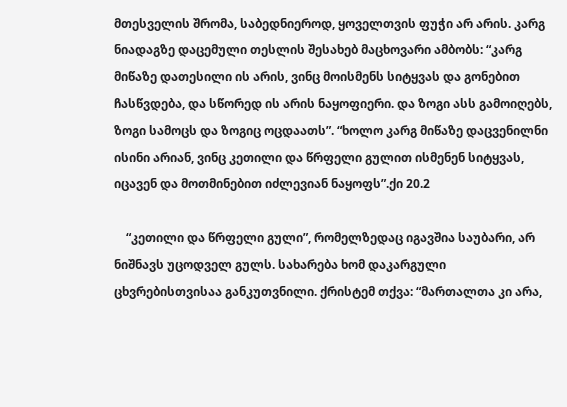მთესველის შრომა, საბედნიეროდ, ყოველთვის ფუჭი არ არის. კარგ ნიადაგზე დაცემული თესლის შესახებ მაცხოვარი ამბობს: “კარგ მიწაზე დათესილი ის არის, ვინც მოისმენს სიტყვას და გონებით ჩასწვდება, და სწორედ ის არის ნაყოფიერი. და ზოგი ასს გამოიღებს, ზოგი სამოცს და ზოგიც ოცდაათს”. “ხოლო კარგ მიწაზე დაცვენილნი ისინი არიან, ვინც კეთილი და წრფელი გულით ისმენენ სიტყვას, იცავენ და მოთმინებით იძლევიან ნაყოფს”.ქი 20.2

    “კეთილი და წრფელი გული”, რომელზედაც იგავშია საუბარი, არ ნიშნავს უცოდველ გულს. სახარება ხომ დაკარგული ცხვრებისთვისაა განკუთვნილი. ქრისტემ თქვა: “მართალთა კი არა,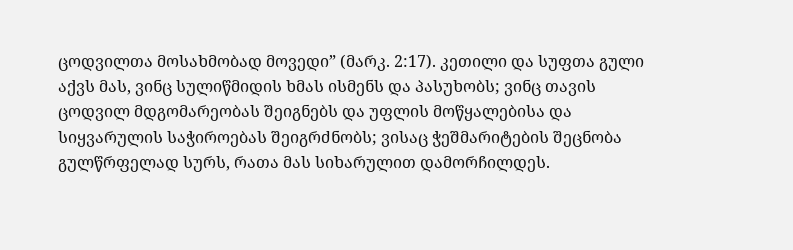ცოდვილთა მოსახმობად მოვედი” (მარკ. 2:17). კეთილი და სუფთა გული აქვს მას, ვინც სულიწმიდის ხმას ისმენს და პასუხობს; ვინც თავის ცოდვილ მდგომარეობას შეიგნებს და უფლის მოწყალებისა და სიყვარულის საჭიროებას შეიგრძნობს; ვისაც ჭეშმარიტების შეცნობა გულწრფელად სურს, რათა მას სიხარულით დამორჩილდეს.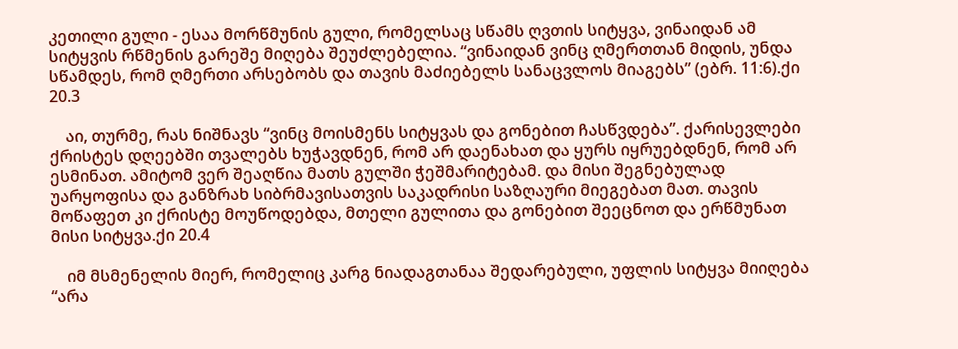კეთილი გული - ესაა მორწმუნის გული, რომელსაც სწამს ღვთის სიტყვა, ვინაიდან ამ სიტყვის რწმენის გარეშე მიღება შეუძლებელია. “ვინაიდან ვინც ღმერთთან მიდის, უნდა სწამდეს, რომ ღმერთი არსებობს და თავის მაძიებელს სანაცვლოს მიაგებს” (ებრ. 11:6).ქი 20.3

    აი, თურმე, რას ნიშნავს “ვინც მოისმენს სიტყვას და გონებით ჩასწვდება”. ქარისევლები ქრისტეს დღეებში თვალებს ხუჭავდნენ, რომ არ დაენახათ და ყურს იყრუებდნენ, რომ არ ესმინათ. ამიტომ ვერ შეაღწია მათს გულში ჭეშმარიტებამ. და მისი შეგნებულად უარყოფისა და განზრახ სიბრმავისათვის საკადრისი საზღაური მიეგებათ მათ. თავის მოწაფეთ კი ქრისტე მოუწოდებდა, მთელი გულითა და გონებით შეეცნოთ და ერწმუნათ მისი სიტყვა.ქი 20.4

    იმ მსმენელის მიერ, რომელიც კარგ ნიადაგთანაა შედარებული, უფლის სიტყვა მიიღება “არა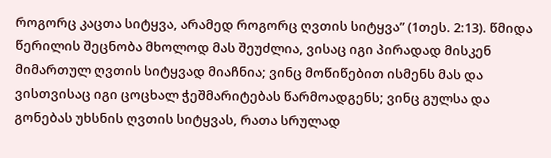როგორც კაცთა სიტყვა, არამედ როგორც ღვთის სიტყვა” (1თეს. 2:13). წმიდა წერილის შეცნობა მხოლოდ მას შეუძლია, ვისაც იგი პირადად მისკენ მიმართულ ღვთის სიტყვად მიაჩნია; ვინც მოწიწებით ისმენს მას და ვისთვისაც იგი ცოცხალ ჭეშმარიტებას წარმოადგენს; ვინც გულსა და გონებას უხსნის ღვთის სიტყვას, რათა სრულად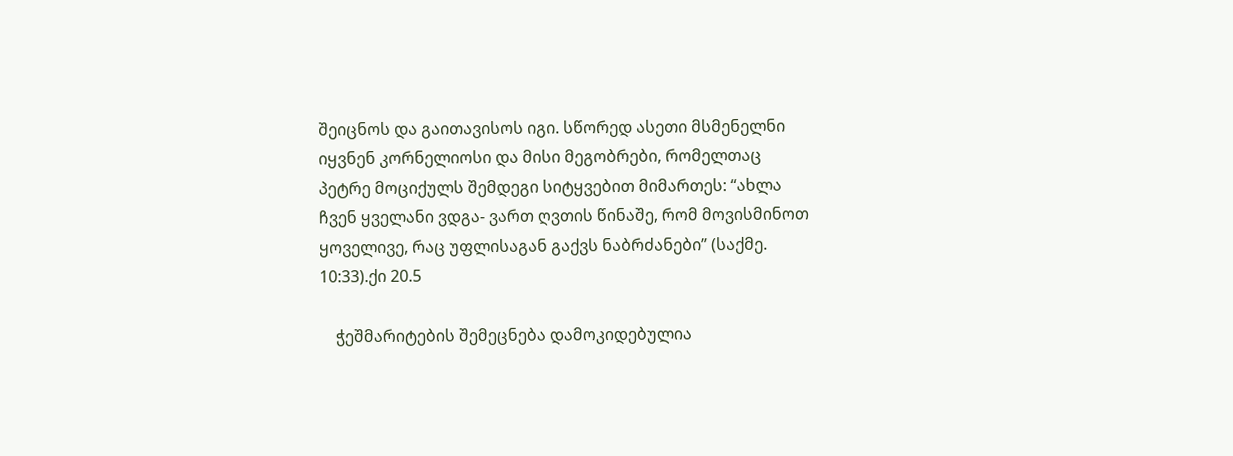შეიცნოს და გაითავისოს იგი. სწორედ ასეთი მსმენელნი იყვნენ კორნელიოსი და მისი მეგობრები, რომელთაც პეტრე მოციქულს შემდეგი სიტყვებით მიმართეს: “ახლა ჩვენ ყველანი ვდგა- ვართ ღვთის წინაშე, რომ მოვისმინოთ ყოველივე, რაც უფლისაგან გაქვს ნაბრძანები” (საქმე. 10:33).ქი 20.5

    ჭეშმარიტების შემეცნება დამოკიდებულია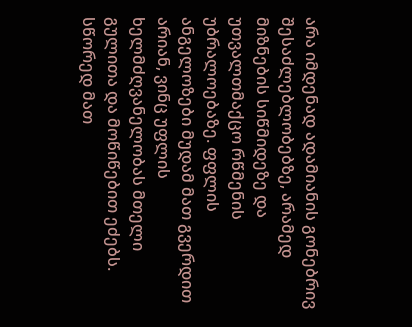არა იმდენად ადამიანის გონებრივ შესაძლებლობებზე, არამედ მიზნების სიწმიდეზე და უთვალთმაქცო რწმენის უბრალოებაზე. ფფლის ანგელოზები მუდამ მათ გვერდით არიან, ვინც უფლის ხელმძღვანელობას მთელი გულითა და მოწიწებით ეძებს. სწორედ მათ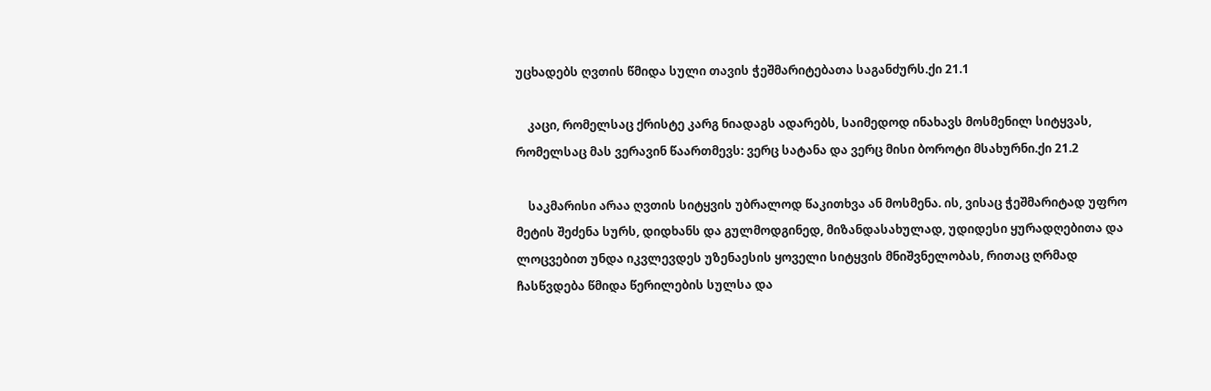უცხადებს ღვთის წმიდა სული თავის ჭეშმარიტებათა საგანძურს.ქი 21.1

    კაცი, რომელსაც ქრისტე კარგ ნიადაგს ადარებს, საიმედოდ ინახავს მოსმენილ სიტყვას, რომელსაც მას ვერავინ წაართმევს: ვერც სატანა და ვერც მისი ბოროტი მსახურნი.ქი 21.2

    საკმარისი არაა ღვთის სიტყვის უბრალოდ წაკითხვა ან მოსმენა. ის, ვისაც ჭეშმარიტად უფრო მეტის შეძენა სურს, დიდხანს და გულმოდგინედ, მიზანდასახულად, უდიდესი ყურადღებითა და ლოცვებით უნდა იკვლევდეს უზენაესის ყოველი სიტყვის მნიშვნელობას, რითაც ღრმად ჩასწვდება წმიდა წერილების სულსა და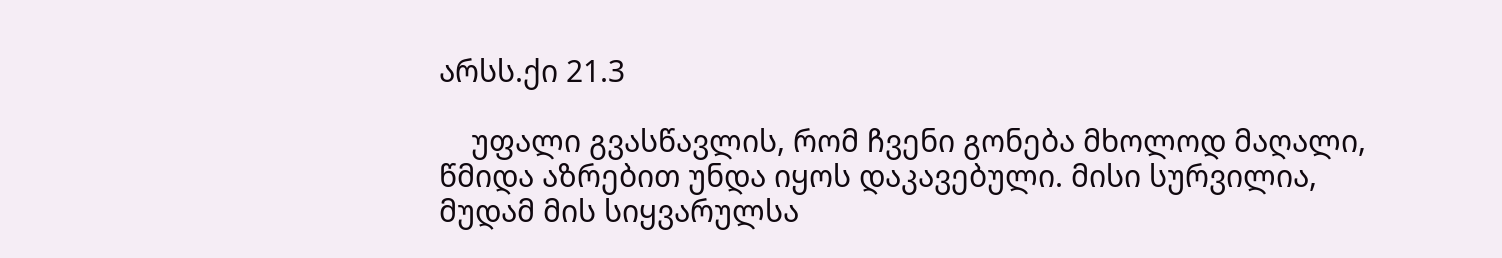არსს.ქი 21.3

    უფალი გვასწავლის, რომ ჩვენი გონება მხოლოდ მაღალი, წმიდა აზრებით უნდა იყოს დაკავებული. მისი სურვილია, მუდამ მის სიყვარულსა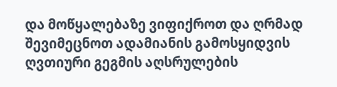და მოწყალებაზე ვიფიქროთ და ღრმად შევიმეცნოთ ადამიანის გამოსყიდვის ღვთიური გეგმის აღსრულების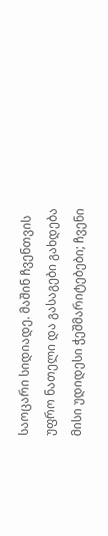საოცარი სიდიადე. მაშინ ჩვენთვის უფრო ნათელი და გასაგები გახდება მისი უდიდესი ჭეშმარიტებები; ჩვენი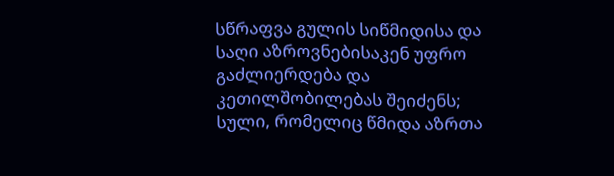სწრაფვა გულის სიწმიდისა და საღი აზროვნებისაკენ უფრო გაძლიერდება და კეთილშობილებას შეიძენს; სული, რომელიც წმიდა აზრთა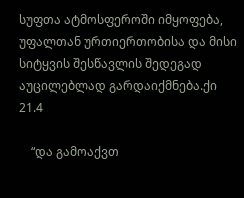სუფთა ატმოსფეროში იმყოფება, უფალთან ურთიერთობისა და მისი სიტყვის შესწავლის შედეგად აუცილებლად გარდაიქმნება.ქი 21.4

    “და გამოაქვთ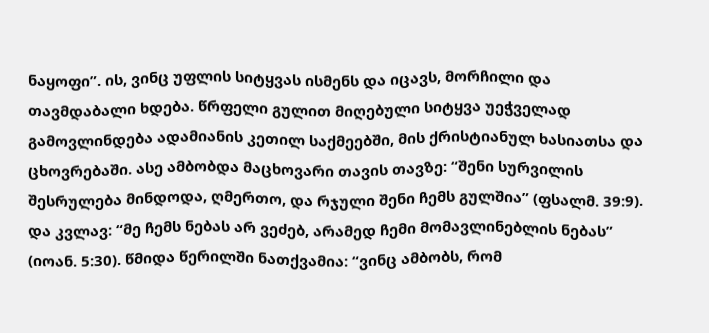ნაყოფი”. ის, ვინც უფლის სიტყვას ისმენს და იცავს, მორჩილი და თავმდაბალი ხდება. წრფელი გულით მიღებული სიტყვა უეჭველად გამოვლინდება ადამიანის კეთილ საქმეებში, მის ქრისტიანულ ხასიათსა და ცხოვრებაში. ასე ამბობდა მაცხოვარი თავის თავზე: “შენი სურვილის შესრულება მინდოდა, ღმერთო, და რჯული შენი ჩემს გულშია” (ფსალმ. 39:9). და კვლავ: “მე ჩემს ნებას არ ვეძებ, არამედ ჩემი მომავლინებლის ნებას” (იოან. 5:30). წმიდა წერილში ნათქვამია: “ვინც ამბობს, რომ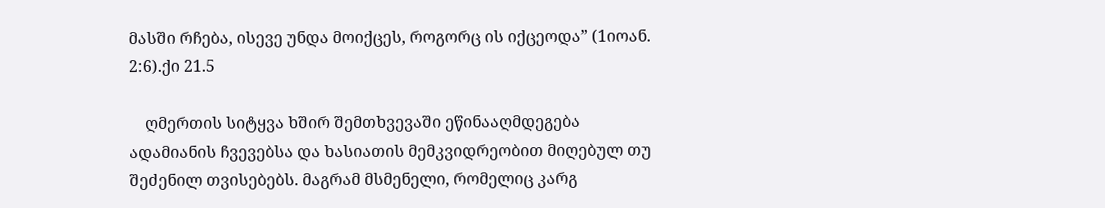მასში რჩება, ისევე უნდა მოიქცეს, როგორც ის იქცეოდა” (1იოან. 2:6).ქი 21.5

    ღმერთის სიტყვა ხშირ შემთხვევაში ეწინააღმდეგება ადამიანის ჩვევებსა და ხასიათის მემკვიდრეობით მიღებულ თუ შეძენილ თვისებებს. მაგრამ მსმენელი, რომელიც კარგ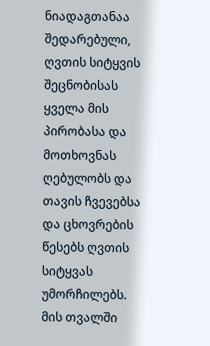ნიადაგთანაა შედარებული, ღვთის სიტყვის შეცნობისას ყველა მის პირობასა და მოთხოვნას ღებულობს და თავის ჩვევებსა და ცხოვრების წესებს ღვთის სიტყვას უმორჩილებს. მის თვალში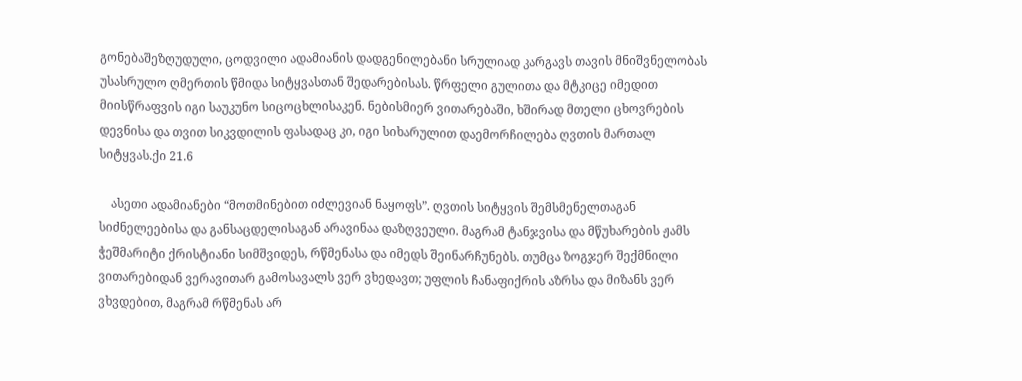გონებაშეზღუდული, ცოდვილი ადამიანის დადგენილებანი სრულიად კარგავს თავის მნიშვნელობას უსასრულო ღმერთის წმიდა სიტყვასთან შედარებისას. წრფელი გულითა და მტკიცე იმედით მიისწრაფვის იგი საუკუნო სიცოცხლისაკენ. ნებისმიერ ვითარებაში, ხშირად მთელი ცხოვრების დევნისა და თვით სიკვდილის ფასადაც კი, იგი სიხარულით დაემორჩილება ღვთის მართალ სიტყვას.ქი 21.6

    ასეთი ადამიანები “მოთმინებით იძლევიან ნაყოფს”. ღვთის სიტყვის შემსმენელთაგან სიძნელეებისა და განსაცდელისაგან არავინაა დაზღვეული. მაგრამ ტანჯვისა და მწუხარების ჟამს ჭეშმარიტი ქრისტიანი სიმშვიდეს, რწმენასა და იმედს შეინარჩუნებს. თუმცა ზოგჯერ შექმნილი ვითარებიდან ვერავითარ გამოსავალს ვერ ვხედავთ; უფლის ჩანაფიქრის აზრსა და მიზანს ვერ ვხვდებით, მაგრამ რწმენას არ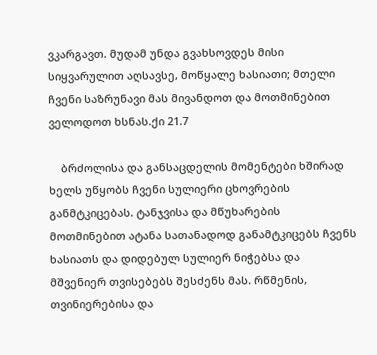ვკარგავთ. მუდამ უნდა გვახსოვდეს მისი სიყვარულით აღსავსე, მოწყალე ხასიათი; მთელი ჩვენი საზრუნავი მას მივანდოთ და მოთმინებით ველოდოთ ხსნას.ქი 21.7

    ბრძოლისა და განსაცდელის მომენტები ხშირად ხელს უწყობს ჩვენი სულიერი ცხოვრების განმტკიცებას. ტანჯვისა და მწუხარების მოთმინებით ატანა სათანადოდ განამტკიცებს ჩვენს ხასიათს და დიდებულ სულიერ ნიჭებსა და მშვენიერ თვისებებს შესძენს მას. რწმენის, თვინიერებისა და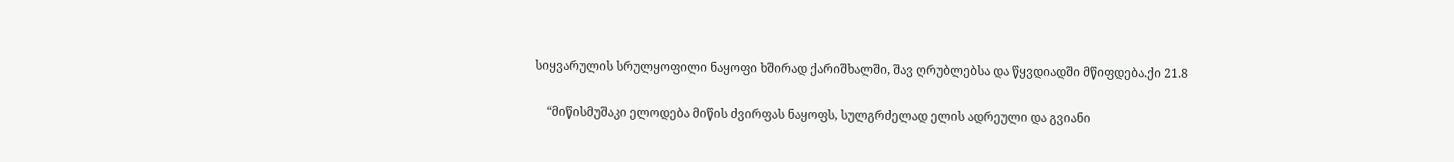სიყვარულის სრულყოფილი ნაყოფი ხშირად ქარიშხალში, შავ ღრუბლებსა და წყვდიადში მწიფდება.ქი 21.8

    “მიწისმუშაკი ელოდება მიწის ძვირფას ნაყოფს, სულგრძელად ელის ადრეული და გვიანი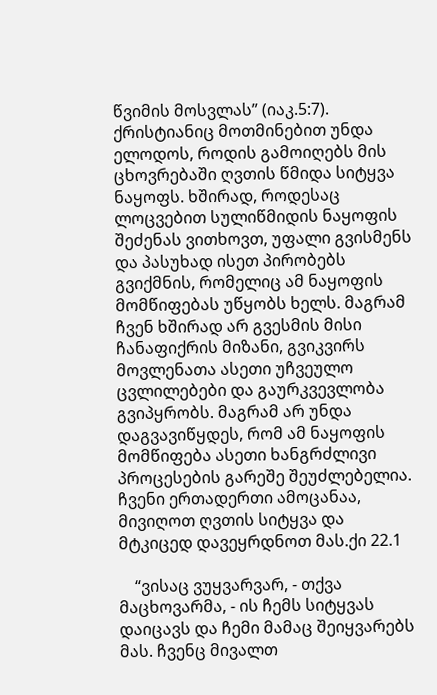წვიმის მოსვლას” (იაკ.5:7). ქრისტიანიც მოთმინებით უნდა ელოდოს, როდის გამოიღებს მის ცხოვრებაში ღვთის წმიდა სიტყვა ნაყოფს. ხშირად, როდესაც ლოცვებით სულიწმიდის ნაყოფის შეძენას ვითხოვთ, უფალი გვისმენს და პასუხად ისეთ პირობებს გვიქმნის, რომელიც ამ ნაყოფის მომწიფებას უწყობს ხელს. მაგრამ ჩვენ ხშირად არ გვესმის მისი ჩანაფიქრის მიზანი, გვიკვირს მოვლენათა ასეთი უჩვეულო ცვლილებები და გაურკვევლობა გვიპყრობს. მაგრამ არ უნდა დაგვავიწყდეს, რომ ამ ნაყოფის მომწიფება ასეთი ხანგრძლივი პროცესების გარეშე შეუძლებელია. ჩვენი ერთადერთი ამოცანაა, მივიღოთ ღვთის სიტყვა და მტკიცედ დავეყრდნოთ მას.ქი 22.1

    “ვისაც ვუყვარვარ, - თქვა მაცხოვარმა, - ის ჩემს სიტყვას დაიცავს და ჩემი მამაც შეიყვარებს მას. ჩვენც მივალთ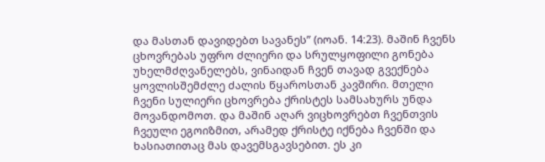და მასთან დავიდებთ სავანეს” (იოან. 14:23). მაშინ ჩვენს ცხოვრებას უფრო ძლიერი და სრულყოფილი გონება უხელმძღვანელებს, ვინაიდან ჩვენ თავად გვექნება ყოვლისშემძლე ძალის წყაროსთან კავშირი. მთელი ჩვენი სულიერი ცხოვრება ქრისტეს სამსახურს უნდა მოვანდომოთ. და მაშინ აღარ ვიცხოვრებთ ჩვენთვის ჩვეული ეგოიზმით, არამედ ქრისტე იქნება ჩვენში და ხასიათითაც მას დავემსგავსებით. ეს კი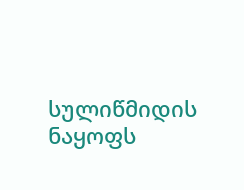სულიწმიდის ნაყოფს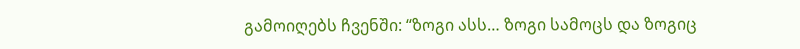გამოიღებს ჩვენში: “ზოგი ასს… ზოგი სამოცს და ზოგიც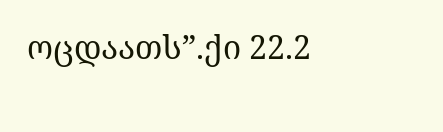ოცდაათს”.ქი 22.2